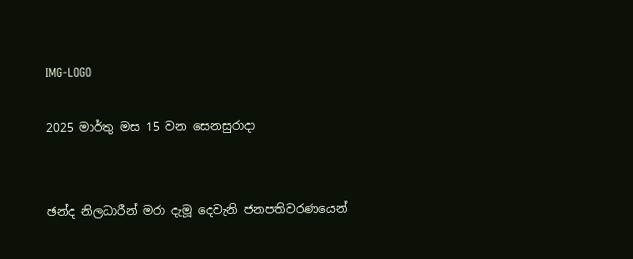IMG-LOGO

2025 මාර්තු මස 15 වන සෙනසුරාදා


ඡන්ද නිලධාරීන් මරා දැමූ දෙවැනි ජනපතිවරණයෙන්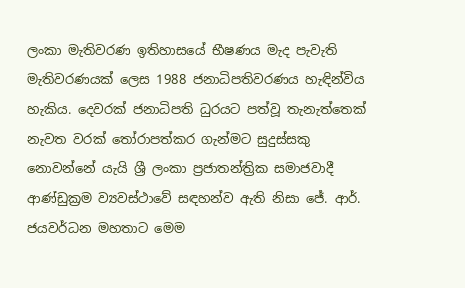ලංකා මැතිවරණ ඉතිහාසයේ භීෂණය මැද පැවැති මැතිවරණයක් ලෙස 1988 ජනාධිපතිවරණය හැඳින්විය හැකිය. දෙවරක් ජනාධිපති ධුරයට පත්වූ තැනැත්තෙක් නැවත වරක් තෝරාපත්කර ගැන්මට සුදුස්සකු නොවන්නේ යැයි ශ්‍රී ලංකා ප්‍රජාතන්ත්‍රික සමාජවාදී ආණ්ඩුක්‍රම ව්‍යවස්ථාවේ සඳහන්ව ඇති නිසා ජේ. ආර්. ජයවර්ධන මහතාට මෙම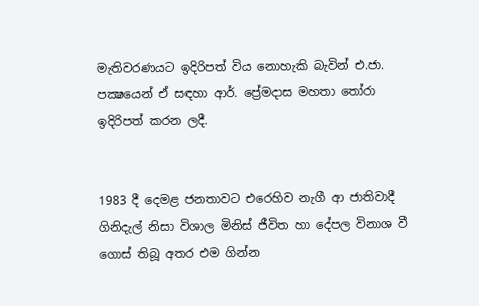මැතිවරණයට ඉදිරිපත් විය නොහැකි බැවින් එ.ජා. පක්‍ෂයෙන් ඒ සඳහා ආර්. ප්‍රේමදාස මහතා තෝරා ඉදිරිපත් කරන ලදී.


1983 දී දෙමළ ජනතාවට එරෙහිව නැගී ආ ජාතිවාදී ගිනිදැල් නිසා විශාල මිනිස් ජීවිත හා දේපල විනාශ වී ගොස් තිබූ අතර එම ගින්න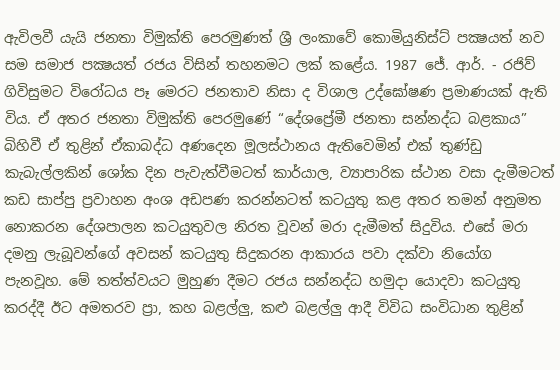ඇවිලවී යැයි ජනතා විමුක්ති පෙරමුණත් ශ්‍රී ලංකාවේ කොමියුනිස්ට් පක්‍ෂයත් නව සම සමාජ පක්‍ෂයත් රජය විසින් තහනමට ලක් කළේය. 1987 ජේ. ආර්. - රජිව් ගිවිසුමට විරෝධය පෑ මෙරට ජනතාව නිසා ද විශාල උද්ඝෝෂණ ප්‍රමාණයක් ඇති විය. ඒ අතර ජනතා විමුක්ති පෙරමුණේ “දේශප්‍රේමී ජනතා සන්නද්ධ බළකාය” බිහිවී ඒ තුළින් ඒකාබද්ධ අණදෙන මූලස්ථානය ඇතිවෙමින් එක් තුණ්ඩු කැබැල්ලකින් ශෝක දින පැවැත්වීමටත් කාර්යාල, ව්‍යාපාරික ස්ථාන වසා දැමීමටත් කඩ සාප්පු ප්‍රවාහන අංශ අඩපණ කරන්නටත් කටයුතු කළ අතර තමන් අනුමත නොකරන දේශපාලන කටයුතුවල නිරත වූවන් මරා දැමීමත් සිදුවිය. එසේ මරා දමනු ලැබූවන්ගේ අවසන් කටයුතු සිදුකරන ආකාරය පවා දක්වා නියෝග පැනවූහ. මේ තත්ත්වයට මුහුණ දීමට රජය සන්නද්ධ හමුදා යොදවා කටයුතු කරද්දී ඊට අමතරව ප්‍රා, කහ බළල්ලු, කළු බළල්ලු ආදී විවිධ සංවිධාන තුළින්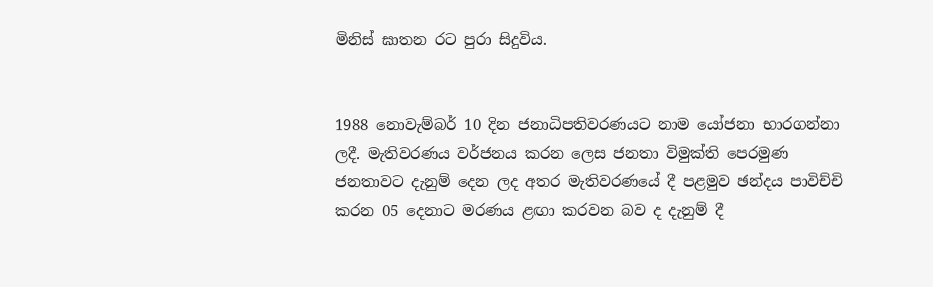මිනිස් ඝාතන රට පුරා සිදුවිය.


1988 නොවැම්බර් 10 දින ජනාධිපතිවරණයට නාම යෝජනා භාරගන්නා ලදී. මැතිවරණය වර්ජනය කරන ලෙස ජනතා විමුක්ති පෙරමුණ ජනතාවට දැනුම් දෙන ලද අතර මැතිවරණයේ දී පළමුව ඡන්දය පාවිච්චි කරන 05 දෙනාට මරණය ළඟා කරවන බව ද දැනුම් දී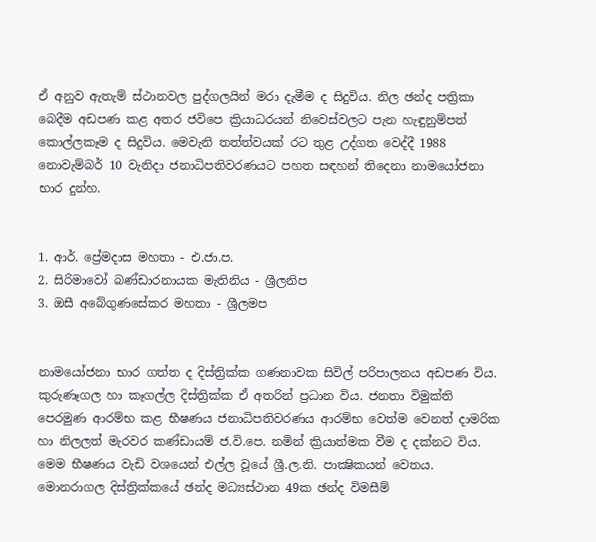ඒ අනුව ඇතැම් ස්ථානවල පුද්ගලයින් මරා දැමීම ද සිදුවිය. නිල ඡන්ද පත්‍රිකා බෙදීම අඩපණ කළ අතර ජවිපෙ ක්‍රියාධරයන් නිවෙස්වලට පැන හැඳුනුම්පත් කොල්ලකෑම ද සිදුවිය. මෙවැනි තත්ත්වයක් රට තුළ උද්ගත වෙද්දී 1988 නොවැම්බර් 10 වැනිදා ජනාධිපතිවරණයට පහත සඳහන් තිදෙනා නාමයෝජනා භාර දුන්හ.


1. ආර්. ප්‍රේමදාස මහතා - එ.ජා.ප.
2. සිරිමාවෝ බණ්ඩාරනායක මැතිනිය - ශ්‍රීලනිප
3. ඔසී අබේගුණසේකර මහතා - ශ්‍රීලමප


නාමයෝජනා භාර ගත්ත ද දිස්ත්‍රික්ක ගණනාවක සිවිල් පරිපාලනය අඩපණ විය. කුරුණෑගල හා කෑගල්ල දිස්ත්‍රික්ක ඒ අතරින් ප්‍රධාන විය. ජනතා විමුක්ති පෙරමුණ ආරම්භ කළ භීෂණය ජනාධිපතිවරණය ආරම්භ වෙත්ම වෙනත් දාමරික හා නිලලත් මැරවර කණ්ඩායම් ජ.වි.පෙ. නමින් ක්‍රියාත්මක වීම ද දක්නට විය. මෙම භීෂණය වැඩි වශයෙන් එල්ල වූයේ ශ්‍රී.ල.නි. පාක්‍ෂිකයන් වෙතය. මොනරාගල දිස්ත්‍රික්කයේ ඡන්ද මධ්‍යස්ථාන 49ක ඡන්ද විමසීම්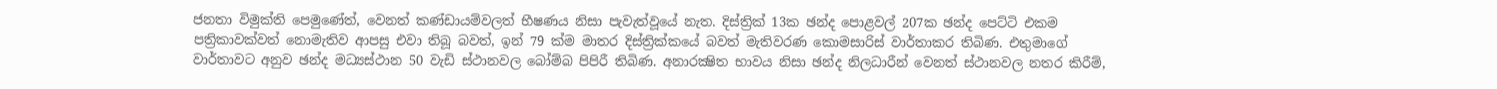ජනතා විමුක්ති පෙමුණේත්, වෙනත් කණ්ඩායම්වලත් භීෂණය නිසා පැවැත්වූයේ නැත. දිස්ත්‍රික් 13ක ඡන්ද පොළවල් 207ක ඡන්ද පෙට්ටි එකම පත්‍රිකාවක්වත් නොමැතිව ආපසු එවා තිබූ බවත්, ඉන් 79 ක්ම මාතර දිස්ත්‍රික්කයේ බවත් මැතිවරණ කොමසාරිස් වාර්තාකර තිබිණ. එතුමාගේ වාර්තාවට අනුව ඡන්ද මධ්‍යස්ථාන 50 වැඩි ස්ථානවල බෝම්බ පිපිරී තිබිණ. අනාරක්‍ෂිත භාවය නිසා ඡන්ද නිලධාරීන් වෙනත් ස්ථානවල නතර කිරීම්,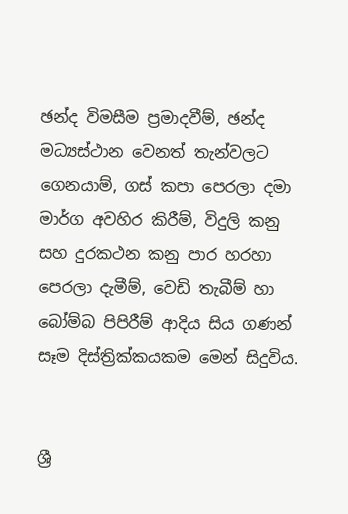ඡන්ද විමසීම ප්‍රමාදවීම්, ඡන්ද මධ්‍යස්ථාන වෙනත් තැන්වලට ගෙනයාම්, ගස් කපා පෙරලා දමා මාර්ග අවහිර කිරීම්, විදුලි කනු සහ දුරකථන කනු පාර හරහා පෙරලා දැමීම්, වෙඩි තැබීම් හා බෝම්බ පිපිරීම් ආදිය සිය ගණන් සෑම දිස්ත්‍රික්කයකම මෙන් සිදුවිය.


ශ්‍රී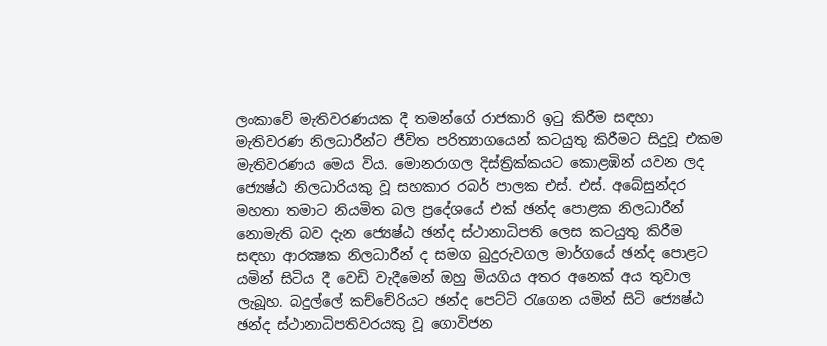ලංකාවේ මැතිවරණයක දී තමන්ගේ රාජකාරි ඉටු කිරීම සඳහා මැතිවරණ නිලධාරීන්ට ජීවිත පරිත්‍යාගයෙන් කටයුතු කිරීමට සිදුවූ එකම මැතිවරණය මෙය විය. මොනරාගල දිස්ත්‍රික්කයට කොළඹින් යවන ලද ජ්‍යෙෂ්ඨ නිලධාරියකු වූ සහකාර රබර් පාලක එස්. එස්. අබේසුන්දර මහතා තමාට නියමිත බල ප්‍රදේශයේ එක් ඡන්ද පොළක නිලධාරීන් නොමැති බව දැන ජ්‍යෙෂ්ඨ ඡන්ද ස්ථානාධිපති ලෙස කටයුතු කිරීම සඳහා ආරක්‍ෂක නිලධාරීන් ද සමග බුදුරුවගල මාර්ගයේ ඡන්ද පොළට යමින් සිටිය දී වෙඩි වැදීමෙන් ඔහු මියගිය අතර අනෙක් අය තුවාල ලැබූහ. බදුල්ලේ කච්චේරියට ඡන්ද පෙට්ටි රැගෙන යමින් සිටි ජ්‍යෙෂ්ඨ ඡන්ද ස්ථානාධිපතිවරයකු වූ ගොවිජන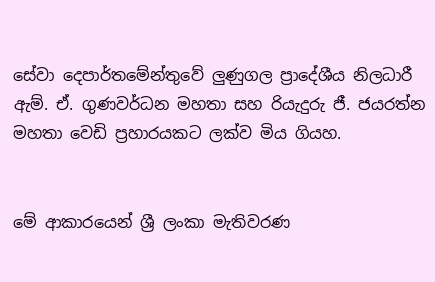සේවා දෙපාර්තමේන්තුවේ ලුණුගල ප්‍රාදේශීය නිලධාරී ඇම්. ඒ. ගුණවර්ධන මහතා සහ රියැදුරු ජී. ජයරත්න මහතා වෙඩි ප්‍රහාරයකට ලක්ව මිය ගියහ.


මේ ආකාරයෙන් ශ්‍රී ලංකා මැතිවරණ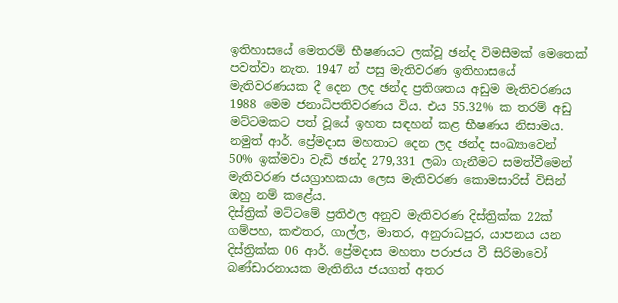ඉතිහාසයේ මෙතරම් භීෂණයට ලක්වූ ඡන්ද විමසීමක් මෙතෙක් පවත්වා නැත. 1947 න් පසු මැතිවරණ ඉතිහාසයේ මැතිවරණයක දී දෙන ලද ඡන්ද ප්‍රතිශතය අඩුම මැතිවරණය 1988 මෙම ජනාධිපතිවරණය විය. එය 55.32% ක තරම් අඩු මට්ටමකට පත් වූයේ ඉහත සඳහන් කළ භීෂණය නිසාමය. නමුත් ආර්. ප්‍රේමදාස මහතාට දෙන ලද ඡන්ද සංඛ්‍යාවෙන් 50% ඉක්මවා වැඩි ඡන්ද 279,331 ලබා ගැනීමට සමත්වීමෙන් මැතිවරණ ජයග්‍රාහකයා ලෙස මැතිවරණ කොමසාරිස් විසින් ඔහු නම් කළේය.
දිස්ත්‍රික් මට්ටමේ ප්‍රතිඵල අනුව මැතිවරණ දිස්ත්‍රික්ක 22ක් ගම්පහ, කළුතර, ගාල්ල, මාතර, අනුරාධපුර, යාපනය යන දිස්ත්‍රික්ක 06 ආර්. ප්‍රේමදාස මහතා පරාජය වී සිරිමාවෝ බණ්ඩාරනායක මැතිනිය ජයගත් අතර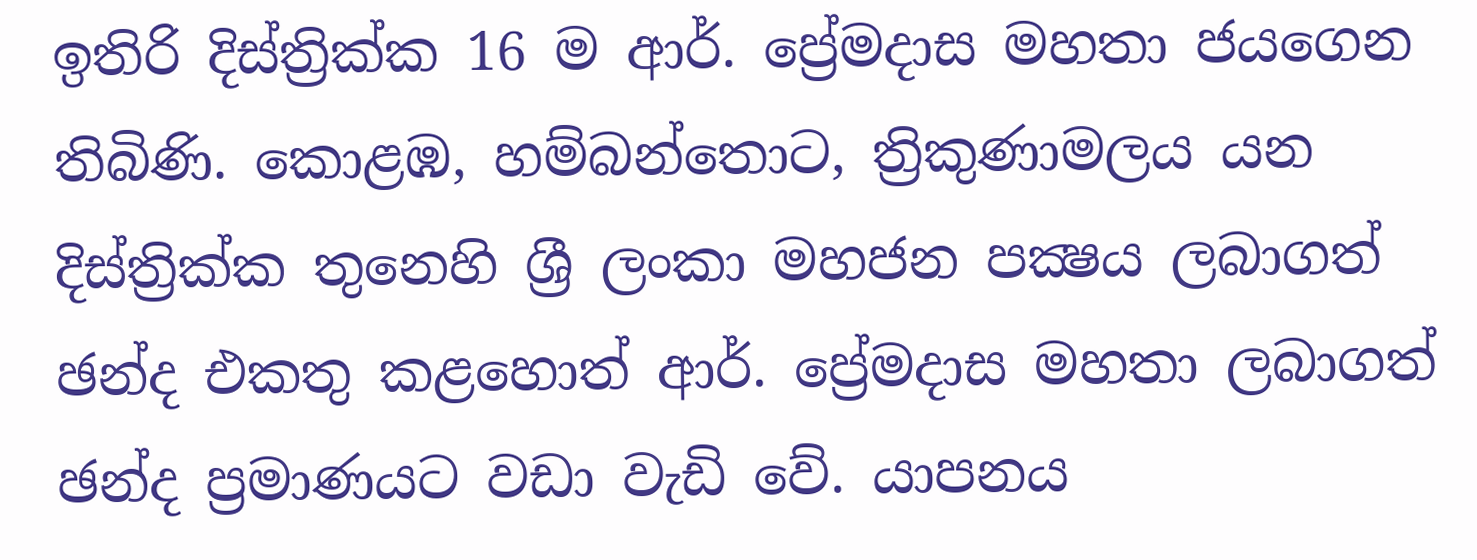ඉතිරි දිස්ත්‍රික්ක 16 ම ආර්. ප්‍රේමදාස මහතා ජයගෙන තිබිණි. කොළඹ, හම්බන්තොට, ත්‍රිකුණාමලය යන දිස්ත්‍රික්ක තුනෙහි ශ්‍රී ලංකා මහජන පක්‍ෂය ලබාගත් ඡන්ද එකතු කළහොත් ආර්. ප්‍රේමදාස මහතා ලබාගත් ඡන්ද ප්‍රමාණයට වඩා වැඩි වේ. යාපනය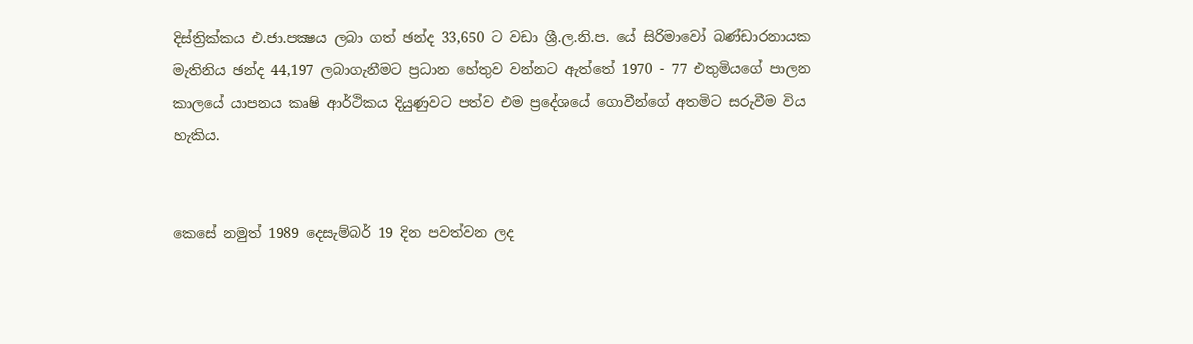දිස්ත්‍රික්කය එ.ජා.පක්‍ෂය ලබා ගත් ඡන්ද 33,650 ට වඩා ශ්‍රී.ල.නි.ප. යේ සිරිමාවෝ බණ්ඩාරනායක මැතිනිය ඡන්ද 44,197 ලබාගැනීමට ප්‍රධාන හේතුව වන්නට ඇත්තේ 1970 - 77 එතුමියගේ පාලන කාලයේ යාපනය කෘෂි ආර්ථිකය දියුණුවට පත්ව එම ප්‍රදේශයේ ගොවීන්ගේ අතමිට සරුවීම විය හැකිය.


කෙසේ නමුත් 1989 දෙසැම්බර් 19 දින පවත්වන ලද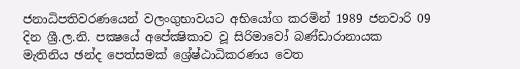ජනාධිපතිවරණයෙන් වලංගුභාවයට අභියෝග කරමින් 1989 ජනවාරි 09 දින ශ්‍රී.ල.නි. පක්‍ෂයේ අපේක්‍ෂිකාව වූ සිරිමාවෝ බණ්ඩාරානායක මැතිනිය ඡන්ද පෙත්සමක් ශ්‍රේෂ්ඨාධිකරණය වෙත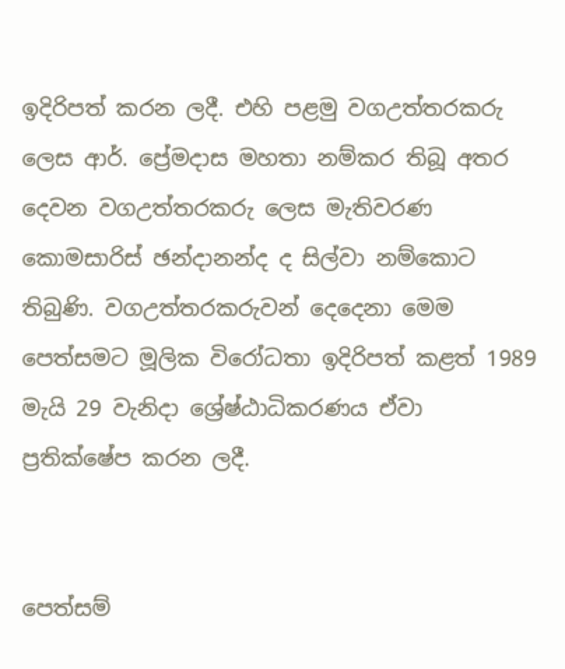ඉදිරිපත් කරන ලදී. එහි පළමු වගඋත්තරකරු ලෙස ආර්. ප්‍රේමදාස මහතා නම්කර තිබූ අතර දෙවන වගඋත්තරකරු ලෙස මැතිවරණ කොමසාරිස් ඡන්දානන්ද ද සිල්වා නම්කොට තිබුණි. වගඋත්තරකරුවන් දෙදෙනා මෙම පෙත්සමට මූලික විරෝධතා ඉදිරිපත් කළත් 1989 මැයි 29 වැනිදා ශ්‍රේෂ්ඨාධිකරණය ඒවා ප්‍රතික්ෂේප කරන ලදී.


පෙත්සම්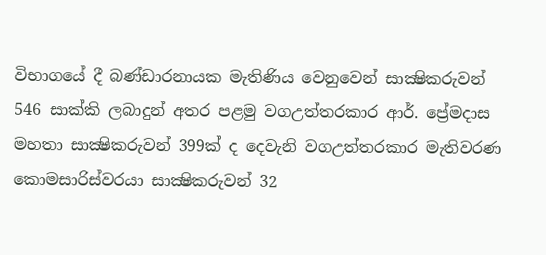විභාගයේ දී බණ්ඩාරනායක මැතිණිය වෙනුවෙන් සාක්‍ෂිකරුවන් 546 සාක්කි ලබාදුන් අතර පළමු වගඋත්තරකාර ආර්. ප්‍රේමදාස මහතා සාක්‍ෂිකරුවන් 399ක් ද දෙවැනි වගඋත්තරකාර මැතිවරණ කොමසාරිස්වරයා සාක්‍ෂිකරුවන් 32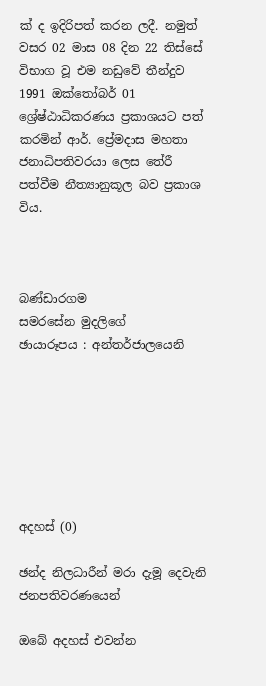ක් ද ඉදිරිපත් කරන ලදී. නමුත් වසර 02 මාස 08 දින 22 තිස්සේ විභාග වූ එම නඩුවේ තීන්දුව 1991 ඔක්තෝබර් 01 ශ්‍රේෂ්ඨාධිකරණය ප්‍රකාශයට පත් කරමින් ආර්. ප්‍රේමදාස මහතා ජනාධිපතිවරයා ලෙස තේරී පත්වීම නීත්‍යානුකූල බව ප්‍රකාශ විය.



බණ්ඩාරගම
සමරසේන මුදලිගේ
ඡායාරූපය : අන්තර්ජාලයෙනි







අදහස් (0)

ඡන්ද නිලධාරීන් මරා දැමූ දෙවැනි ජනපතිවරණයෙන්

ඔබේ අදහස් එවන්න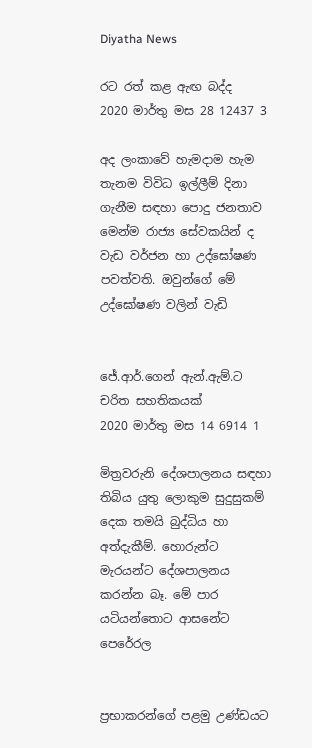Diyatha News

රට රත් කළ ඇඟ බද්ද
2020 මාර්තු මස 28 12437 3

අද ලංකාවේ හැමදාම හැම තැනම විවිධ ඉල්ලීම් දිනා ගැනීම සඳහා පොදු ජනතාව මෙන්ම රාජ්‍ය සේවකයින් ද වැඩ වර්ජන හා උද්ඝෝෂණ පවත්වති. ඔවුන්ගේ මේ උද්ඝෝෂණ වලින් වැඩි


ජේ.ආර්.ගෙන් ඇන්.ඇම්.ට චරිත සහතිකයක්
2020 මාර්තු මස 14 6914 1

මිත්‍රවරුනි දේශපාලනය සඳහා තිබිය යුතු ලොකුම සුදුසුකම් දෙක තමයි බුද්ධිය හා අත්දැකීම්. හොරුන්ට මැරයන්ට දේශපාලනය කරන්න බෑ. මේ පාර යටියන්තොට ආසනේට පෙරේරල


ප්‍රභාකරන්ගේ පළමු උණ්ඩයට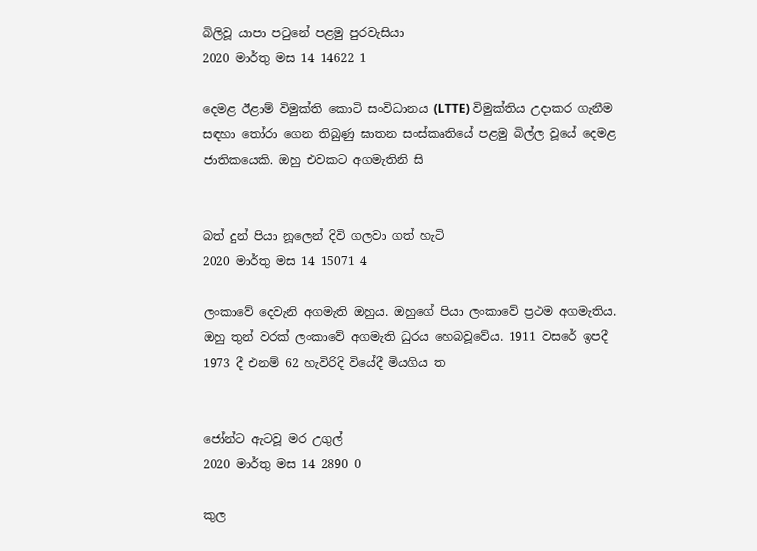බිලිවූ යාපා පටුනේ පළමු පුරවැසියා
2020 මාර්තු මස 14 14622 1

දෙමළ ඊළාම් විමුක්ති කොටි සංවිධානය (LTTE) විමුක්තිය උද‌ාකර ගැනීම සඳහා තෝරා ගෙන තිබුණු ඝාතන සංස්කෘතියේ පළමු බිල්ල වූයේ දෙමළ ජාතිකයෙකි. ඔහු එවකට අගමැතිනි සි


බත් දුන් පියා නූලෙන් දිවි ගලවා ගත් හැටි
2020 මාර්තු මස 14 15071 4

ලංකාවේ දෙවැනි අගමැති ඔහුය. ඔහුගේ පියා ලංකාවේ ප්‍රථම අගමැතිය. ඔහු තුන් වරක් ලංකාවේ අගමැති ධුරය හෙබවූවේය. 1911 වසරේ ඉපදී 1973 දී එනම් 62 හැවිරිදි වියේදී මියගිය ත


ජෝන්ට ඇටවූ මර උගුල්
2020 මාර්තු මස 14 2890 0

කුල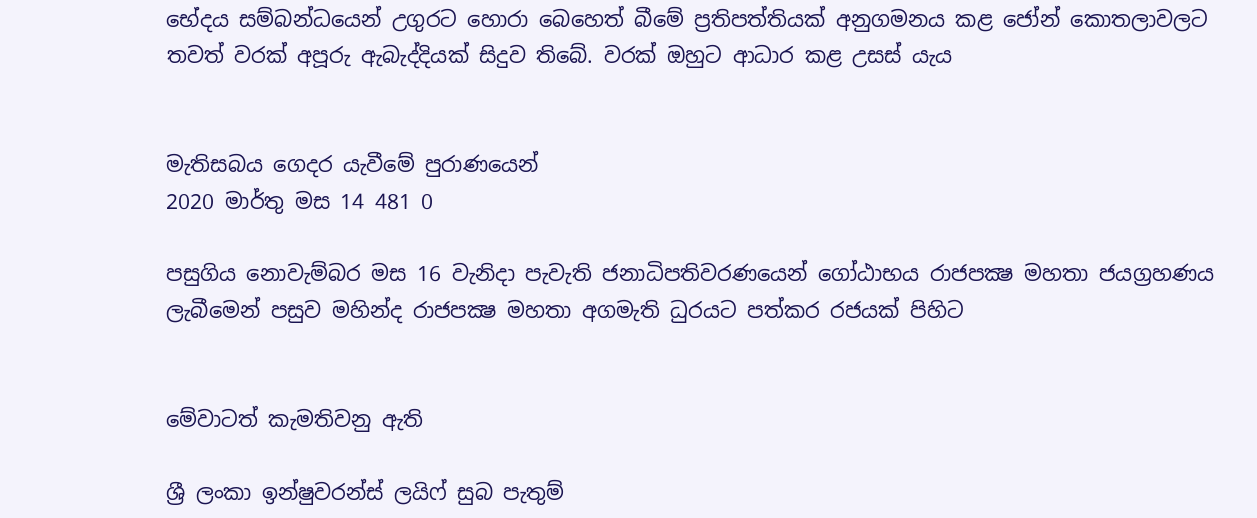භේදය සම්බන්ධයෙන් උගුරට හොරා බෙහෙත් බීමේ ප්‍රතිපත්තියක් අනුගමනය කළ ජෝන් කොතලාවලට තවත් වරක් අපූරු ඇබැද්දියක් සිදුව තිබේ. වරක් ඔහුට ආධාර කළ උසස් යැය


මැතිසබය ගෙදර යැවීමේ පුරාණයෙන්
2020 මාර්තු මස 14 481 0

පසුගිය නොවැම්බර මස 16 වැනිදා පැවැති ජනාධිපතිවරණයෙන් ගෝඨාභය රාජපක්‍ෂ මහතා ජයග්‍රහණය ලැබීමෙන් පසුව මහින්ද රාජපක්‍ෂ මහතා අගමැති ධුරයට පත්කර රජයක් පිහිට


මේවාටත් කැමතිවනු ඇති

ශ්‍රී ලංකා ඉන්ෂුවරන්ස් ලයිෆ් සුබ පැතුම්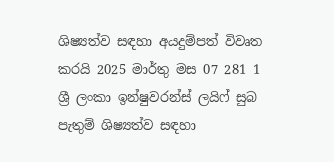ශිෂ්‍යත්ව සඳහා අයදුම්පත් විවෘත කරයි 2025 මාර්තු මස 07 281 1
ශ්‍රී ලංකා ඉන්ෂුවරන්ස් ලයිෆ් සුබ පැතුම් ශිෂ්‍යත්ව සඳහා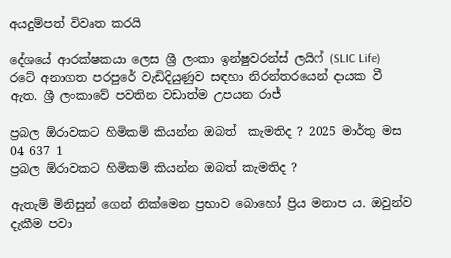අයදුම්පත් විවෘත කරයි

දේශයේ ආරක්ෂකයා ලෙස ශ්‍රී ලංකා ඉන්ෂුවරන්ස් ලයිෆ් (SLIC Life) රටේ අනාගත පරපුරේ වැඩිදියුණුව සඳහා නිරන්තරයෙන් දායක වී ඇත. ශ්‍රී ලංකාවේ පවතින වඩාත්ම උපයන රාජ්‍

ප්‍රබල ඕරාවකට හිමිකම් කියන්න ඔබත්  කැමතිද ? 2025 මාර්තු මස 04 637 1
ප්‍රබල ඕරාවකට හිමිකම් කියන්න ඔබත් කැමතිද ?

ඇතැම් මිනිසුන් ගෙන් නික්මෙන ප්‍රභාව බොහෝ ප්‍රිය මනාප ය. ඔවුන්ව දැකීම පවා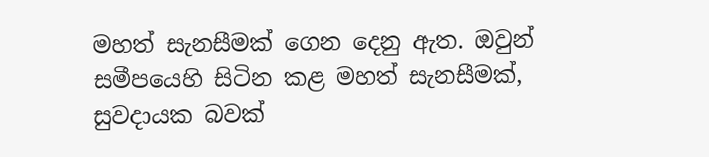මහත් සැනසීමක් ගෙන දෙනු ඇත. ඔවුන් සමීපයෙහි සිටින කළ මහත් සැනසීමක්, සුවදායක බවක්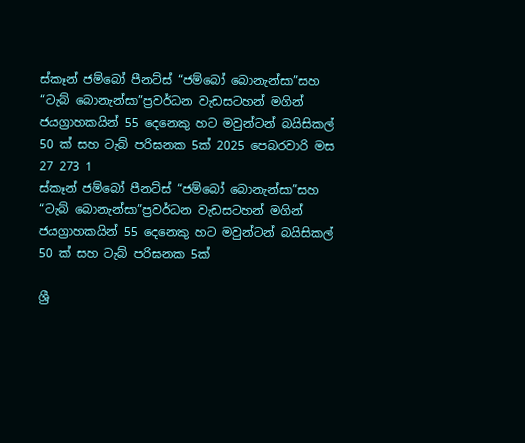ස්කෑන් ජම්බෝ පීනට්ස් “ජම්බෝ බොනැන්සා”සහ “ටැබ් බොනැන්සා”ප්‍රවර්ධන වැඩසටහන් මගින් ජයග්‍රාහකයින් 55 දෙනෙකු හට මවුන්ටන් බයිසිකල් 50 ක් සහ ටැබ් පරිඝනක 5ක් 2025 පෙබරවාරි මස 27 273 1
ස්කෑන් ජම්බෝ පීනට්ස් “ජම්බෝ බොනැන්සා”සහ “ටැබ් බොනැන්සා”ප්‍රවර්ධන වැඩසටහන් මගින් ජයග්‍රාහකයින් 55 දෙනෙකු හට මවුන්ටන් බයිසිකල් 50 ක් සහ ටැබ් පරිඝනක 5ක්

ශ්‍රී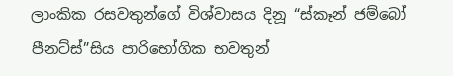ලාංකික රසවතුන්ගේ විශ්වාසය දිනූ “ස්කෑන් ජම්බෝ පීනට්ස්”සිය පාරිභෝගික භවතුන්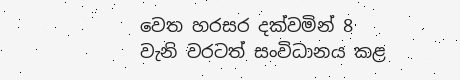වෙත හරසර දක්වමින් 8 වැනි වරටත් සංවිධානය කළ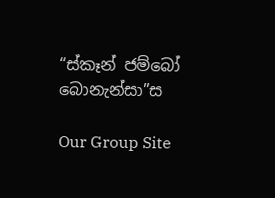“ස්කෑන් ජම්බෝ බොනැන්සා”ස

Our Group Site